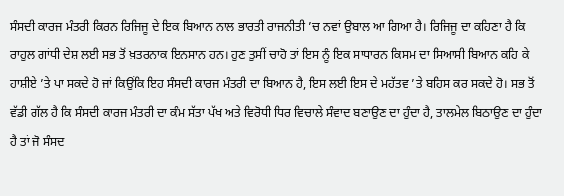ਸੰਸਦੀ ਕਾਰਜ ਮੰਤਰੀ ਕਿਰਨ ਰਿਜਿਜੂ ਦੇ ਇਕ ਬਿਆਨ ਨਾਲ ਭਾਰਤੀ ਰਾਜਨੀਤੀ ’ਚ ਨਵਾਂ ਉਬਾਲ ਆ ਗਿਆ ਹੈ। ਰਿਜਿਜੂ ਦਾ ਕਹਿਣਾ ਹੈ ਕਿ ਰਾਹੁਲ ਗਾਂਧੀ ਦੇਸ਼ ਲਈ ਸਭ ਤੋਂ ਖ਼ਤਰਨਾਕ ਇਨਸਾਨ ਹਨ। ਹੁਣ ਤੁਸੀਂ ਚਾਹੋ ਤਾਂ ਇਸ ਨੂੰ ਇਕ ਸਾਧਾਰਨ ਕਿਸਮ ਦਾ ਸਿਆਸੀ ਬਿਆਨ ਕਹਿ ਕੇ ਹਾਸ਼ੀਏ ’ਤੇ ਪਾ ਸਕਦੇ ਹੋ ਜਾਂ ਕਿਉਂਕਿ ਇਹ ਸੰਸਦੀ ਕਾਰਜ ਮੰਤਰੀ ਦਾ ਬਿਆਨ ਹੈ, ਇਸ ਲਈ ਇਸ ਦੇ ਮਹੱਤਵ ’ਤੇ ਬਹਿਸ ਕਰ ਸਕਦੇ ਹੋ। ਸਭ ਤੋਂ ਵੱਡੀ ਗੱਲ ਹੈ ਕਿ ਸੰਸਦੀ ਕਾਰਜ ਮੰਤਰੀ ਦਾ ਕੰਮ ਸੱਤਾ ਪੱਖ ਅਤੇ ਵਿਰੋਧੀ ਧਿਰ ਵਿਚਾਲੇ ਸੰਵਾਦ ਬਣਾਉਣ ਦਾ ਹੁੰਦਾ ਹੈ, ਤਾਲਮੇਲ ਬਿਠਾਉਣ ਦਾ ਹੁੰਦਾ ਹੈ ਤਾਂ ਜੋ ਸੰਸਦ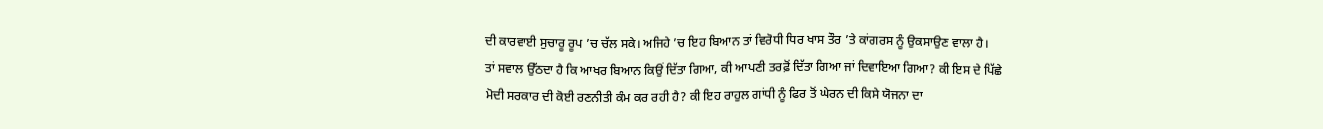ਦੀ ਕਾਰਵਾਈ ਸੁਚਾਰੂ ਰੂਪ ’ਚ ਚੱਲ ਸਕੇ। ਅਜਿਹੇ ’ਚ ਇਹ ਬਿਆਨ ਤਾਂ ਵਿਰੋਧੀ ਧਿਰ ਖਾਸ ਤੌਰ ’ਤੇ ਕਾਂਗਰਸ ਨੂੰ ਉਕਸਾਉਣ ਵਾਲਾ ਹੈ।
ਤਾਂ ਸਵਾਲ ਉੱਠਦਾ ਹੈ ਕਿ ਆਖਰ ਬਿਆਨ ਕਿਉਂ ਦਿੱਤਾ ਗਿਆ, ਕੀ ਆਪਣੀ ਤਰਫ਼ੋਂ ਦਿੱਤਾ ਗਿਆ ਜਾਂ ਦਿਵਾਇਆ ਗਿਆ? ਕੀ ਇਸ ਦੇ ਪਿੱਛੇ ਮੋਦੀ ਸਰਕਾਰ ਦੀ ਕੋਈ ਰਣਨੀਤੀ ਕੰਮ ਕਰ ਰਹੀ ਹੈ? ਕੀ ਇਹ ਰਾਹੁਲ ਗਾਂਧੀ ਨੂੰ ਫਿਰ ਤੋਂ ਘੇਰਨ ਦੀ ਕਿਸੇ ਯੋਜਨਾ ਦਾ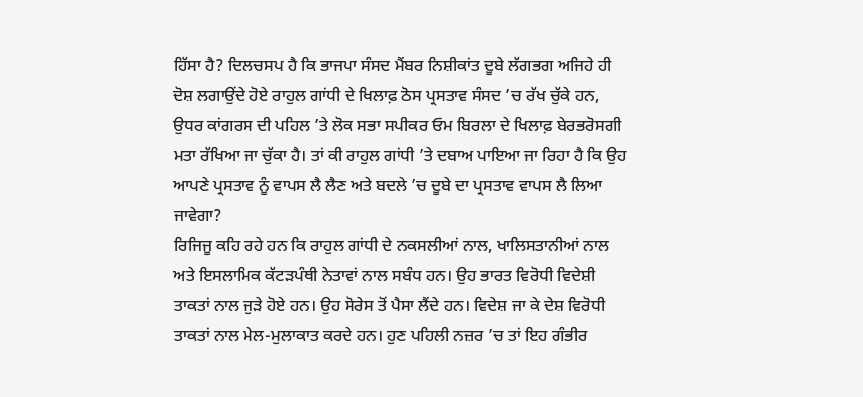ਹਿੱਸਾ ਹੈ? ਦਿਲਚਸਪ ਹੈ ਕਿ ਭਾਜਪਾ ਸੰਸਦ ਮੈਂਬਰ ਨਿਸ਼ੀਕਾਂਤ ਦੂਬੇ ਲੱਗਭਗ ਅਜਿਹੇ ਹੀ ਦੋਸ਼ ਲਗਾਉਂਦੇ ਹੋਏ ਰਾਹੁਲ ਗਾਂਧੀ ਦੇ ਖਿਲਾਫ਼ ਠੋਸ ਪ੍ਰਸਤਾਵ ਸੰਸਦ ’ਚ ਰੱਖ ਚੁੱਕੇ ਹਨ, ਉਧਰ ਕਾਂਗਰਸ ਦੀ ਪਹਿਲ ’ਤੇ ਲੋਕ ਸਭਾ ਸਪੀਕਰ ਓਮ ਬਿਰਲਾ ਦੇ ਖਿਲਾਫ਼ ਬੇਰਭਰੋਸਗੀ ਮਤਾ ਰੱਖਿਆ ਜਾ ਚੁੱਕਾ ਹੈ। ਤਾਂ ਕੀ ਰਾਹੁਲ ਗਾਂਧੀ ’ਤੇ ਦਬਾਅ ਪਾਇਆ ਜਾ ਰਿਹਾ ਹੈ ਕਿ ਉਹ ਆਪਣੇ ਪ੍ਰਸਤਾਵ ਨੂੰ ਵਾਪਸ ਲੈ ਲੈਣ ਅਤੇ ਬਦਲੇ ’ਚ ਦੂਬੇ ਦਾ ਪ੍ਰਸਤਾਵ ਵਾਪਸ ਲੈ ਲਿਆ ਜਾਵੇਗਾ?
ਰਿਜਿਜੂ ਕਹਿ ਰਹੇ ਹਨ ਕਿ ਰਾਹੁਲ ਗਾਂਧੀ ਦੇ ਨਕਸਲੀਆਂ ਨਾਲ, ਖਾਲਿਸਤਾਨੀਆਂ ਨਾਲ ਅਤੇ ਇਸਲਾਮਿਕ ਕੱਟੜਪੰਥੀ ਨੇਤਾਵਾਂ ਨਾਲ ਸਬੰਧ ਹਨ। ਉਹ ਭਾਰਤ ਵਿਰੋਧੀ ਵਿਦੇਸ਼ੀ ਤਾਕਤਾਂ ਨਾਲ ਜੁੜੇ ਹੋਏ ਹਨ। ਉਹ ਸੋਰੇਸ ਤੋਂ ਪੈਸਾ ਲੈਂਦੇ ਹਨ। ਵਿਦੇਸ਼ ਜਾ ਕੇ ਦੇਸ਼ ਵਿਰੋਧੀ ਤਾਕਤਾਂ ਨਾਲ ਮੇਲ-ਮੁਲਾਕਾਤ ਕਰਦੇ ਹਨ। ਹੁਣ ਪਹਿਲੀ ਨਜ਼ਰ ’ਚ ਤਾਂ ਇਹ ਗੰਭੀਰ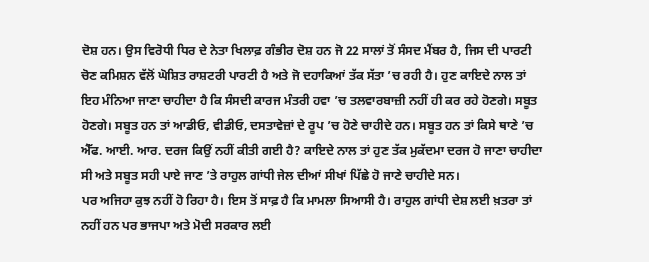ਦੋਸ਼ ਹਨ। ਉਸ ਵਿਰੋਧੀ ਧਿਰ ਦੇ ਨੇਤਾ ਖਿਲਾਫ਼ ਗੰਭੀਰ ਦੋਸ਼ ਹਨ ਜੋ 22 ਸਾਲਾਂ ਤੋਂ ਸੰਸਦ ਮੈਂਬਰ ਹੈ, ਜਿਸ ਦੀ ਪਾਰਟੀ ਚੋਣ ਕਮਿਸ਼ਨ ਵੱਲੋਂ ਘੋਸ਼ਿਤ ਰਾਸ਼ਟਰੀ ਪਾਰਟੀ ਹੈ ਅਤੇ ਜੋ ਦਹਾਕਿਆਂ ਤੱਕ ਸੱਤਾ ’ਚ ਰਹੀ ਹੈ। ਹੁਣ ਕਾਇਦੇ ਨਾਲ ਤਾਂ ਇਹ ਮੰਨਿਆ ਜਾਣਾ ਚਾਹੀਦਾ ਹੈ ਕਿ ਸੰਸਦੀ ਕਾਰਜ ਮੰਤਰੀ ਹਵਾ ’ਚ ਤਲਵਾਰਬਾਜ਼ੀ ਨਹੀਂ ਹੀ ਕਰ ਰਹੇ ਹੋਣਗੇ। ਸਬੂਤ ਹੋਣਗੇ। ਸਬੂਤ ਹਨ ਤਾਂ ਆਡੀਓ, ਵੀਡੀਓ, ਦਸਤਾਵੇਜ਼ਾਂ ਦੇ ਰੂਪ ’ਚ ਹੋਣੇ ਚਾਹੀਦੇ ਹਨ। ਸਬੂਤ ਹਨ ਤਾਂ ਕਿਸੇ ਥਾਣੇ ’ਚ ਐੱਫ. ਆਈ. ਆਰ. ਦਰਜ ਕਿਉਂ ਨਹੀਂ ਕੀਤੀ ਗਈ ਹੈ? ਕਾਇਦੇ ਨਾਲ ਤਾਂ ਹੁਣ ਤੱਕ ਮੁਕੱਦਮਾ ਦਰਜ ਹੋ ਜਾਣਾ ਚਾਹੀਦਾ ਸੀ ਅਤੇ ਸਬੂਤ ਸਹੀ ਪਾਏ ਜਾਣ ’ਤੇ ਰਾਹੁਲ ਗਾਂਧੀ ਜੇਲ ਦੀਆਂ ਸੀਖਾਂ ਪਿੱਛੇ ਹੋ ਜਾਣੇ ਚਾਹੀਦੇ ਸਨ।
ਪਰ ਅਜਿਹਾ ਕੁਝ ਨਹੀਂ ਹੋ ਰਿਹਾ ਹੈ। ਇਸ ਤੋਂ ਸਾਫ਼ ਹੈ ਕਿ ਮਾਮਲਾ ਸਿਆਸੀ ਹੈ। ਰਾਹੁਲ ਗਾਂਧੀ ਦੇਸ਼ ਲਈ ਖ਼ਤਰਾ ਤਾਂ ਨਹੀਂ ਹਨ ਪਰ ਭਾਜਪਾ ਅਤੇ ਮੋਦੀ ਸਰਕਾਰ ਲਈ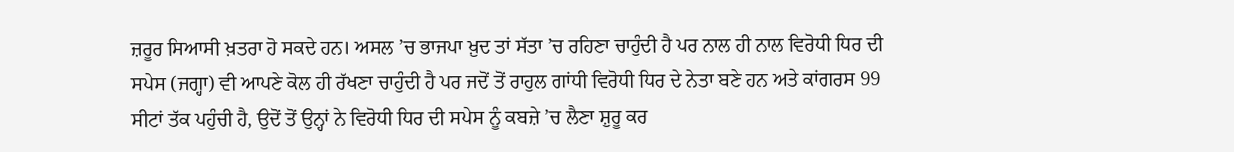ਜ਼ਰੂਰ ਸਿਆਸੀ ਖ਼ਤਰਾ ਹੋ ਸਕਦੇ ਹਨ। ਅਸਲ ’ਚ ਭਾਜਪਾ ਖ਼ੁਦ ਤਾਂ ਸੱਤਾ ’ਚ ਰਹਿਣਾ ਚਾਹੁੰਦੀ ਹੈ ਪਰ ਨਾਲ ਹੀ ਨਾਲ ਵਿਰੋਧੀ ਧਿਰ ਦੀ ਸਪੇਸ (ਜਗ੍ਹਾ) ਵੀ ਆਪਣੇ ਕੋਲ ਹੀ ਰੱਖਣਾ ਚਾਹੁੰਦੀ ਹੈ ਪਰ ਜਦੋਂ ਤੋਂ ਰਾਹੁਲ ਗਾਂਧੀ ਵਿਰੋਧੀ ਧਿਰ ਦੇ ਨੇਤਾ ਬਣੇ ਹਨ ਅਤੇ ਕਾਂਗਰਸ 99 ਸੀਟਾਂ ਤੱਕ ਪਹੁੰਚੀ ਹੈ, ਉਦੋਂ ਤੋਂ ਉਨ੍ਹਾਂ ਨੇ ਵਿਰੋਧੀ ਧਿਰ ਦੀ ਸਪੇਸ ਨੂੰ ਕਬਜ਼ੇ ’ਚ ਲੈਣਾ ਸ਼ੁਰੂ ਕਰ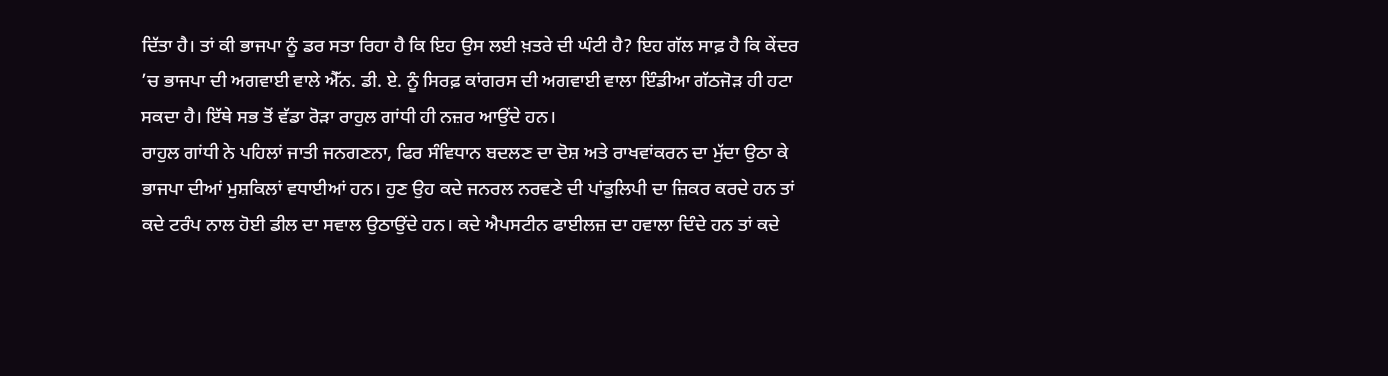ਦਿੱਤਾ ਹੈ। ਤਾਂ ਕੀ ਭਾਜਪਾ ਨੂੰ ਡਰ ਸਤਾ ਰਿਹਾ ਹੈ ਕਿ ਇਹ ਉਸ ਲਈ ਖ਼ਤਰੇ ਦੀ ਘੰਟੀ ਹੈ? ਇਹ ਗੱਲ ਸਾਫ਼ ਹੈ ਕਿ ਕੇਂਦਰ ’ਚ ਭਾਜਪਾ ਦੀ ਅਗਵਾਈ ਵਾਲੇ ਐੱਨ. ਡੀ. ਏ. ਨੂੰ ਸਿਰਫ਼ ਕਾਂਗਰਸ ਦੀ ਅਗਵਾਈ ਵਾਲਾ ਇੰਡੀਆ ਗੱਠਜੋੜ ਹੀ ਹਟਾ ਸਕਦਾ ਹੈ। ਇੱਥੇ ਸਭ ਤੋਂ ਵੱਡਾ ਰੋੜਾ ਰਾਹੁਲ ਗਾਂਧੀ ਹੀ ਨਜ਼ਰ ਆਉਂਦੇ ਹਨ।
ਰਾਹੁਲ ਗਾਂਧੀ ਨੇ ਪਹਿਲਾਂ ਜਾਤੀ ਜਨਗਣਨਾ, ਫਿਰ ਸੰਵਿਧਾਨ ਬਦਲਣ ਦਾ ਦੋਸ਼ ਅਤੇ ਰਾਖਵਾਂਕਰਨ ਦਾ ਮੁੱਦਾ ਉਠਾ ਕੇ ਭਾਜਪਾ ਦੀਆਂ ਮੁਸ਼ਕਿਲਾਂ ਵਧਾਈਆਂ ਹਨ। ਹੁਣ ਉਹ ਕਦੇ ਜਨਰਲ ਨਰਵਣੇ ਦੀ ਪਾਂਡੁਲਿਪੀ ਦਾ ਜ਼ਿਕਰ ਕਰਦੇ ਹਨ ਤਾਂ ਕਦੇ ਟਰੰਪ ਨਾਲ ਹੋਈ ਡੀਲ ਦਾ ਸਵਾਲ ਉਠਾਉਂਦੇ ਹਨ। ਕਦੇ ਐਪਸਟੀਨ ਫਾਈਲਜ਼ ਦਾ ਹਵਾਲਾ ਦਿੰਦੇ ਹਨ ਤਾਂ ਕਦੇ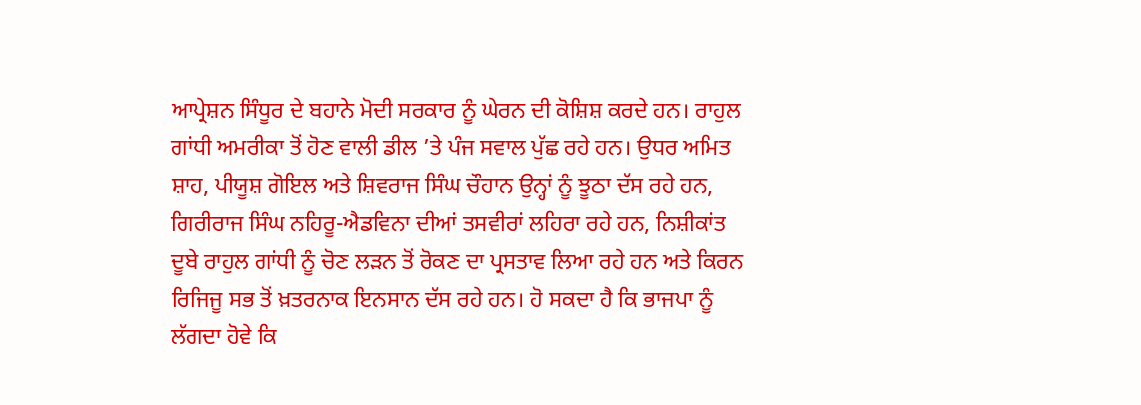ਆਪ੍ਰੇਸ਼ਨ ਸਿੰਧੂਰ ਦੇ ਬਹਾਨੇ ਮੋਦੀ ਸਰਕਾਰ ਨੂੰ ਘੇਰਨ ਦੀ ਕੋਸ਼ਿਸ਼ ਕਰਦੇ ਹਨ। ਰਾਹੁਲ ਗਾਂਧੀ ਅਮਰੀਕਾ ਤੋਂ ਹੋਣ ਵਾਲੀ ਡੀਲ ’ਤੇ ਪੰਜ ਸਵਾਲ ਪੁੱਛ ਰਹੇ ਹਨ। ਉਧਰ ਅਮਿਤ ਸ਼ਾਹ, ਪੀਯੂਸ਼ ਗੋਇਲ ਅਤੇ ਸ਼ਿਵਰਾਜ ਸਿੰਘ ਚੌਹਾਨ ਉਨ੍ਹਾਂ ਨੂੰ ਝੂਠਾ ਦੱਸ ਰਹੇ ਹਨ, ਗਿਰੀਰਾਜ ਸਿੰਘ ਨਹਿਰੂ-ਐਡਵਿਨਾ ਦੀਆਂ ਤਸਵੀਰਾਂ ਲਹਿਰਾ ਰਹੇ ਹਨ, ਨਿਸ਼ੀਕਾਂਤ ਦੂਬੇ ਰਾਹੁਲ ਗਾਂਧੀ ਨੂੰ ਚੋਣ ਲੜਨ ਤੋਂ ਰੋਕਣ ਦਾ ਪ੍ਰਸਤਾਵ ਲਿਆ ਰਹੇ ਹਨ ਅਤੇ ਕਿਰਨ ਰਿਜਿਜੂ ਸਭ ਤੋਂ ਖ਼ਤਰਨਾਕ ਇਨਸਾਨ ਦੱਸ ਰਹੇ ਹਨ। ਹੋ ਸਕਦਾ ਹੈ ਕਿ ਭਾਜਪਾ ਨੂੰ ਲੱਗਦਾ ਹੋਵੇ ਕਿ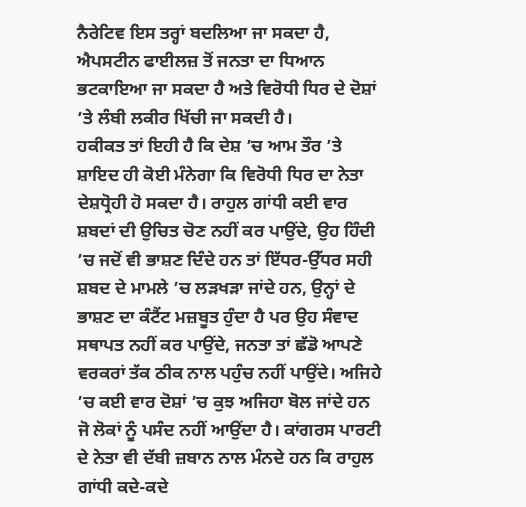ਨੈਰੇਟਿਵ ਇਸ ਤਰ੍ਹਾਂ ਬਦਲਿਆ ਜਾ ਸਕਦਾ ਹੈ, ਐਪਸਟੀਨ ਫਾਈਲਜ਼ ਤੋਂ ਜਨਤਾ ਦਾ ਧਿਆਨ ਭਟਕਾਇਆ ਜਾ ਸਕਦਾ ਹੈ ਅਤੇ ਵਿਰੋਧੀ ਧਿਰ ਦੇ ਦੋਸ਼ਾਂ ’ਤੇ ਲੰਬੀ ਲਕੀਰ ਖਿੱਚੀ ਜਾ ਸਕਦੀ ਹੈ।
ਹਕੀਕਤ ਤਾਂ ਇਹੀ ਹੈ ਕਿ ਦੇਸ਼ ’ਚ ਆਮ ਤੌਰ ’ਤੇ ਸ਼ਾਇਦ ਹੀ ਕੋਈ ਮੰਨੇਗਾ ਕਿ ਵਿਰੋਧੀ ਧਿਰ ਦਾ ਨੇਤਾ ਦੇਸ਼ਧ੍ਰੋਹੀ ਹੋ ਸਕਦਾ ਹੈ। ਰਾਹੁਲ ਗਾਂਧੀ ਕਈ ਵਾਰ ਸ਼ਬਦਾਂ ਦੀ ਉਚਿਤ ਚੋਣ ਨਹੀਂ ਕਰ ਪਾਉਂਦੇ, ਉਹ ਹਿੰਦੀ ’ਚ ਜਦੋਂ ਵੀ ਭਾਸ਼ਣ ਦਿੰਦੇ ਹਨ ਤਾਂ ਇੱਧਰ-ਉੱਧਰ ਸਹੀ ਸ਼ਬਦ ਦੇ ਮਾਮਲੇ ’ਚ ਲੜਖੜਾ ਜਾਂਦੇ ਹਨ, ਉਨ੍ਹਾਂ ਦੇ ਭਾਸ਼ਣ ਦਾ ਕੰਟੈਂਟ ਮਜ਼ਬੂਤ ਹੁੰਦਾ ਹੈ ਪਰ ਉਹ ਸੰਵਾਦ ਸਥਾਪਤ ਨਹੀਂ ਕਰ ਪਾਉਂਦੇ, ਜਨਤਾ ਤਾਂ ਛੱਡੋ ਆਪਣੇ ਵਰਕਰਾਂ ਤੱਕ ਠੀਕ ਨਾਲ ਪਹੁੰਚ ਨਹੀਂ ਪਾਉਂਦੇ। ਅਜਿਹੇ ’ਚ ਕਈ ਵਾਰ ਦੋਸ਼ਾਂ ’ਚ ਕੁਝ ਅਜਿਹਾ ਬੋਲ ਜਾਂਦੇ ਹਨ ਜੋ ਲੋਕਾਂ ਨੂੰ ਪਸੰਦ ਨਹੀਂ ਆਉਂਦਾ ਹੈ। ਕਾਂਗਰਸ ਪਾਰਟੀ ਦੇ ਨੇਤਾ ਵੀ ਦੱਬੀ ਜ਼ਬਾਨ ਨਾਲ ਮੰਨਦੇ ਹਨ ਕਿ ਰਾਹੁਲ ਗਾਂਧੀ ਕਦੇ-ਕਦੇ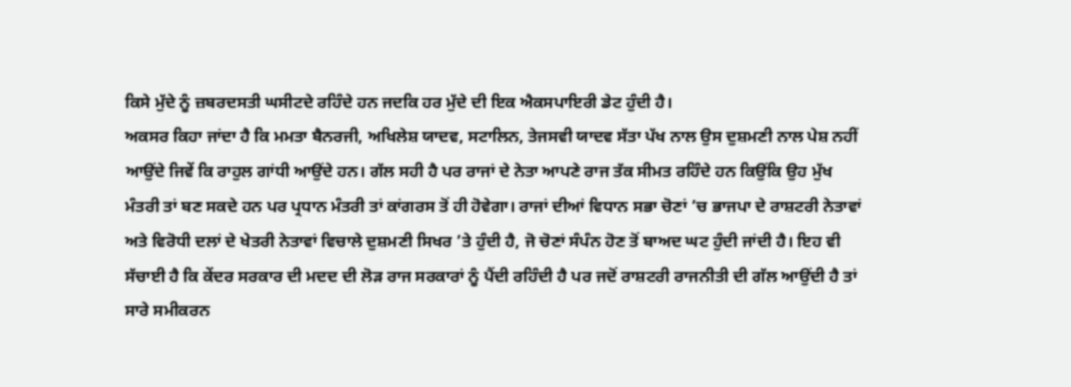ਕਿਸੇ ਮੁੱਦੇ ਨੂੰ ਜ਼ਬਰਦਸਤੀ ਘਸੀਟਦੇ ਰਹਿੰਦੇ ਹਨ ਜਦਕਿ ਹਰ ਮੁੱਦੇ ਦੀ ਇਕ ਐਕਸਪਾਇਰੀ ਡੇਟ ਹੁੰਦੀ ਹੈ।
ਅਕਸਰ ਕਿਹਾ ਜਾਂਦਾ ਹੈ ਕਿ ਮਮਤਾ ਬੈਨਰਜੀ, ਅਖਿਲੇਸ਼ ਯਾਦਵ, ਸਟਾਲਿਨ, ਤੇਜਸਵੀ ਯਾਦਵ ਸੱਤਾ ਪੱਖ ਨਾਲ ਉਸ ਦੁਸ਼ਮਣੀ ਨਾਲ ਪੇਸ਼ ਨਹੀਂ ਆਉਂਦੇ ਜਿਵੇਂ ਕਿ ਰਾਹੁਲ ਗਾਂਧੀ ਆਉਂਦੇ ਹਨ। ਗੱਲ ਸਹੀ ਹੈ ਪਰ ਰਾਜਾਂ ਦੇ ਨੇਤਾ ਆਪਣੇ ਰਾਜ ਤੱਕ ਸੀਮਤ ਰਹਿੰਦੇ ਹਨ ਕਿਉਂਕਿ ਉਹ ਮੁੱਖ ਮੰਤਰੀ ਤਾਂ ਬਣ ਸਕਦੇ ਹਨ ਪਰ ਪ੍ਰਧਾਨ ਮੰਤਰੀ ਤਾਂ ਕਾਂਗਰਸ ਤੋਂ ਹੀ ਹੋਵੇਗਾ। ਰਾਜਾਂ ਦੀਆਂ ਵਿਧਾਨ ਸਭਾ ਚੋਣਾਂ ’ਚ ਭਾਜਪਾ ਦੇ ਰਾਸ਼ਟਰੀ ਨੇਤਾਵਾਂ ਅਤੇ ਵਿਰੋਧੀ ਦਲਾਂ ਦੇ ਖੇਤਰੀ ਨੇਤਾਵਾਂ ਵਿਚਾਲੇ ਦੁਸ਼ਮਣੀ ਸਿਖਰ ’ਤੇ ਹੁੰਦੀ ਹੈ, ਜੋ ਚੋਣਾਂ ਸੰਪੰਨ ਹੋਣ ਤੋਂ ਬਾਅਦ ਘਟ ਹੁੰਦੀ ਜਾਂਦੀ ਹੈ। ਇਹ ਵੀ ਸੱਚਾਈ ਹੈ ਕਿ ਕੇਂਦਰ ਸਰਕਾਰ ਦੀ ਮਦਦ ਦੀ ਲੋੜ ਰਾਜ ਸਰਕਾਰਾਂ ਨੂੰ ਪੈਂਦੀ ਰਹਿੰਦੀ ਹੈ ਪਰ ਜਦੋਂ ਰਾਸ਼ਟਰੀ ਰਾਜਨੀਤੀ ਦੀ ਗੱਲ ਆਉਂਦੀ ਹੈ ਤਾਂ ਸਾਰੇ ਸਮੀਕਰਨ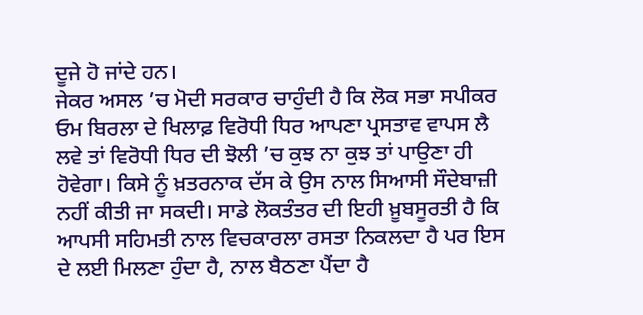ਦੂਜੇ ਹੋ ਜਾਂਦੇ ਹਨ।
ਜੇਕਰ ਅਸਲ ’ਚ ਮੋਦੀ ਸਰਕਾਰ ਚਾਹੁੰਦੀ ਹੈ ਕਿ ਲੋਕ ਸਭਾ ਸਪੀਕਰ ਓਮ ਬਿਰਲਾ ਦੇ ਖਿਲਾਫ਼ ਵਿਰੋਧੀ ਧਿਰ ਆਪਣਾ ਪ੍ਰਸਤਾਵ ਵਾਪਸ ਲੈ ਲਵੇ ਤਾਂ ਵਿਰੋਧੀ ਧਿਰ ਦੀ ਝੋਲੀ ’ਚ ਕੁਝ ਨਾ ਕੁਝ ਤਾਂ ਪਾਉਣਾ ਹੀ ਹੋਵੇਗਾ। ਕਿਸੇ ਨੂੰ ਖ਼ਤਰਨਾਕ ਦੱਸ ਕੇ ਉਸ ਨਾਲ ਸਿਆਸੀ ਸੌਦੇਬਾਜ਼ੀ ਨਹੀਂ ਕੀਤੀ ਜਾ ਸਕਦੀ। ਸਾਡੇ ਲੋਕਤੰਤਰ ਦੀ ਇਹੀ ਖ਼ੂਬਸੂਰਤੀ ਹੈ ਕਿ ਆਪਸੀ ਸਹਿਮਤੀ ਨਾਲ ਵਿਚਕਾਰਲਾ ਰਸਤਾ ਨਿਕਲਦਾ ਹੈ ਪਰ ਇਸ ਦੇ ਲਈ ਮਿਲਣਾ ਹੁੰਦਾ ਹੈ, ਨਾਲ ਬੈਠਣਾ ਪੈਂਦਾ ਹੈ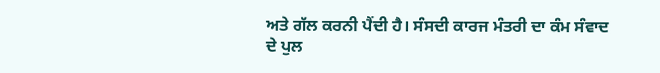ਅਤੇ ਗੱਲ ਕਰਨੀ ਪੈਂਦੀ ਹੈ। ਸੰਸਦੀ ਕਾਰਜ ਮੰਤਰੀ ਦਾ ਕੰਮ ਸੰਵਾਦ ਦੇ ਪੁਲ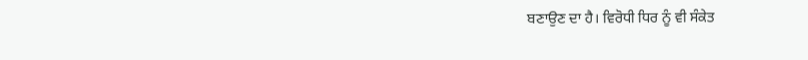ਬਣਾਉਣ ਦਾ ਹੈ। ਵਿਰੋਧੀ ਧਿਰ ਨੂੰ ਵੀ ਸੰਕੇਤ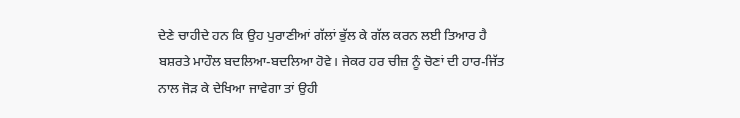ਦੇਣੇ ਚਾਹੀਦੇ ਹਨ ਕਿ ਉਹ ਪੁਰਾਣੀਆਂ ਗੱਲਾਂ ਭੁੱਲ ਕੇ ਗੱਲ ਕਰਨ ਲਈ ਤਿਆਰ ਹੈ ਬਸ਼ਰਤੇ ਮਾਹੌਲ ਬਦਲਿਆ-ਬਦਲਿਆ ਹੋਵੇ। ਜੇਕਰ ਹਰ ਚੀਜ਼ ਨੂੰ ਚੋਣਾਂ ਦੀ ਹਾਰ-ਜਿੱਤ ਨਾਲ ਜੋੜ ਕੇ ਦੇਖਿਆ ਜਾਵੇਗਾ ਤਾਂ ਉਹੀ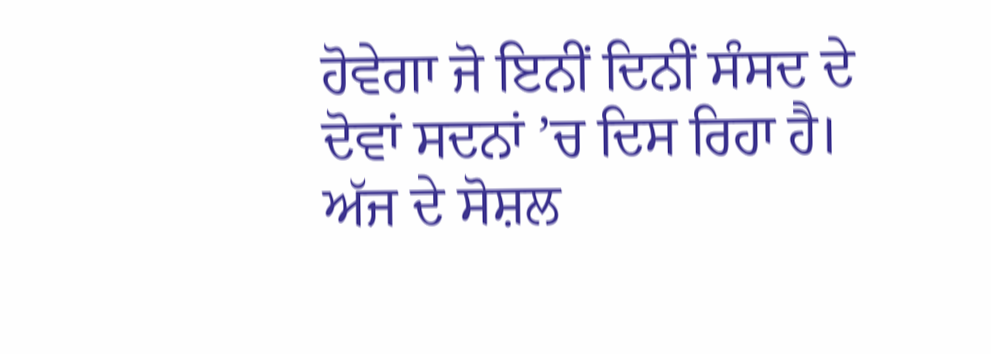ਹੋਵੇਗਾ ਜੋ ਇਨੀਂ ਦਿਨੀਂ ਸੰਸਦ ਦੇ ਦੋਵਾਂ ਸਦਨਾਂ ’ਚ ਦਿਸ ਰਿਹਾ ਹੈ। ਅੱਜ ਦੇ ਸੋਸ਼ਲ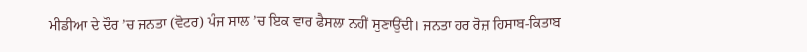ਮੀਡੀਆ ਦੇ ਦੌਰ ’ਚ ਜਨਤਾ (ਵੋਟਰ) ਪੰਜ ਸਾਲ ’ਚ ਇਕ ਵਾਰ ਫੈਸਲਾ ਨਹੀਂ ਸੁਣਾਉਂਦੀ। ਜਨਤਾ ਹਰ ਰੋਜ਼ ਹਿਸਾਬ-ਕਿਤਾਬ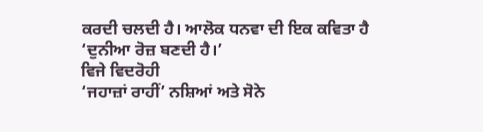ਕਰਦੀ ਚਲਦੀ ਹੈ। ਆਲੋਕ ਧਨਵਾ ਦੀ ਇਕ ਕਵਿਤਾ ਹੈ ‘ਦੁਨੀਆ ਰੋਜ਼ ਬਣਦੀ ਹੈ।’
ਵਿਜੇ ਵਿਦਰੋਹੀ
‘ਜਹਾਜ਼ਾਂ ਰਾਹੀਂ’ ਨਸ਼ਿਆਂ ਅਤੇ ਸੋਨੇ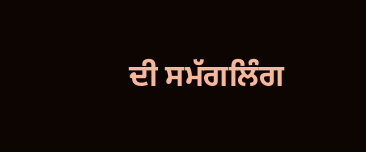ਦੀ ਸਮੱਗਲਿੰਗ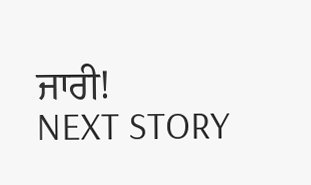ਜਾਰੀ!
NEXT STORY